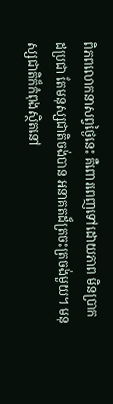ពិភពលោកនាសព្វថ្ងៃនេះ គឺពោរពេញទៅដោយភាព មិនប្រាកដប្រជា តែមនុស្សជាតិចង់បាន អនាគតដ៏ត្រចះត្រចង់មួយ។ មនុស្សជាតិក៏កំពុងស្ថិតនៅ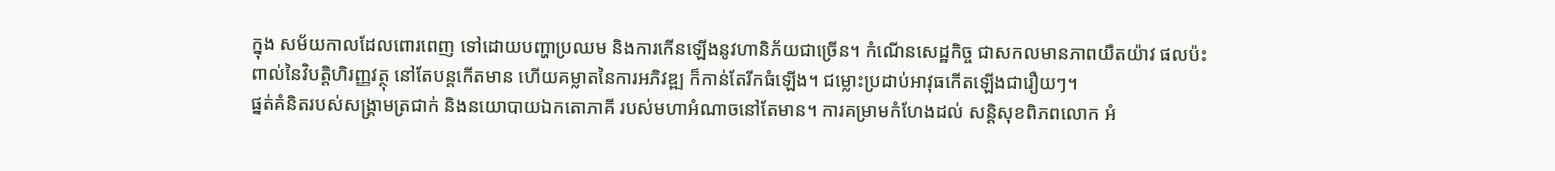ក្នុង សម័យកាលដែលពោរពេញ ទៅដោយបញ្ហាប្រឈម និងការកើនឡើងនូវហានិភ័យជាច្រើន។ កំណើនសេដ្ឋកិច្ច ជាសកលមានភាពយឺតយ៉ាវ ផលប៉ះពាល់នៃវិបត្តិហិរញ្ញវត្ថុ នៅតែបន្តកើតមាន ហើយគម្លាតនៃការអភិវឌ្ឍ ក៏កាន់តែរីកធំឡើង។ ជម្លោះប្រដាប់អាវុធកើតឡើងជារឿយៗ។
ផ្នត់គំនិតរបស់សង្គ្រាមត្រជាក់ និងនយោបាយឯកតោភាគី របស់មហាអំណាចនៅតែមាន។ ការគម្រាមកំហែងដល់ សន្តិសុខពិភពលោក អំ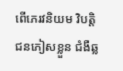ពើភេរវនិយម វិបត្តិជនភៀសខ្លួន ជំងឺឆ្ល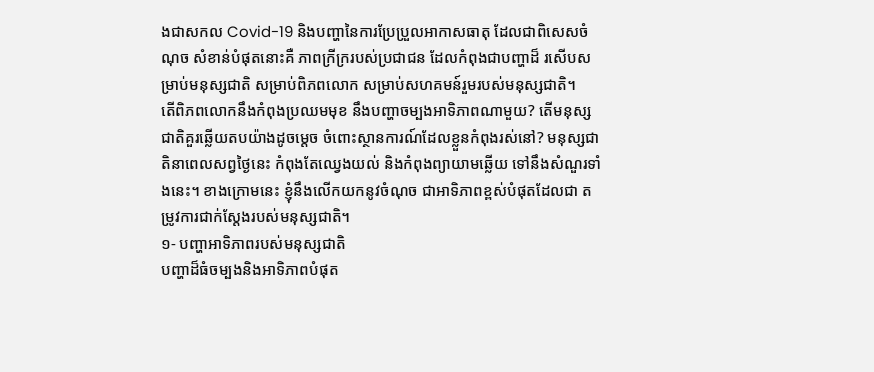ងជាសកល Covid-19 និងបញ្ហានៃការប្រែប្រួលអាកាសធាតុ ដែលជាពិសេសចំណុច សំខាន់បំផុតនោះគឺ ភាពក្រីក្ររបស់ប្រជាជន ដែលកំពុងជាបញ្ហាដ៏ រសើបសម្រាប់មនុស្សជាតិ សម្រាប់ពិភពលោក សម្រាប់សហគមន៍រួមរបស់មនុស្សជាតិ។
តើពិភពលោកនឹងកំពុងប្រឈមមុខ នឹងបញ្ហាចម្បងអាទិភាពណាមួយ? តើមនុស្សជាតិគួរឆ្លើយតបយ៉ាងដូចម្តេច ចំពោះស្ថានការណ៍ដែលខ្លួនកំពុងរស់នៅ? មនុស្សជាតិនាពេលសព្វថ្ងៃនេះ កំពុងតែឈ្វេងយល់ និងកំពុងព្យាយាមឆ្លើយ ទៅនឹងសំណួរទាំងនេះ។ ខាងក្រោមនេះ ខ្ញុំនឹងលើកយកនូវចំណុច ជាអាទិភាពខ្ពស់បំផុតដែលជា តម្រូវការជាក់ស្តែងរបស់មនុស្សជាតិ។
១- បញ្ហាអាទិភាពរបស់មនុស្សជាតិ
បញ្ហាដ៏ធំចម្បងនិងអាទិភាពបំផុត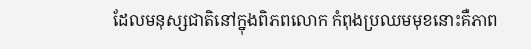ដែលមនុស្សជាតិនៅក្នុងពិភពលោក កំពុងប្រឈមមុខនោះគឺភាព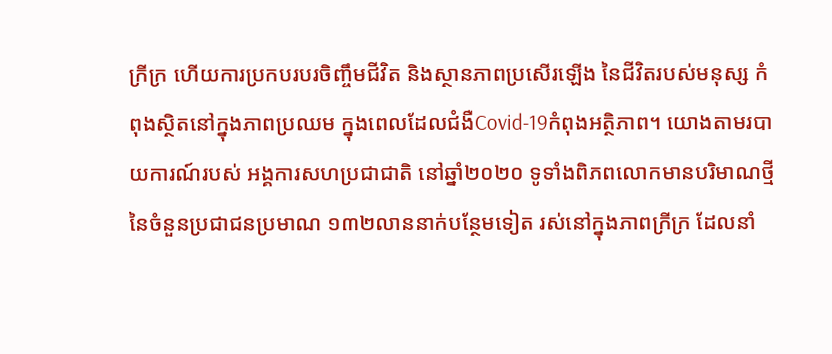ក្រីក្រ ហើយការប្រកបរបរចិញ្ចឹមជីវិត និងស្ថានភាពប្រសើរឡើង នៃជីវិតរបស់មនុស្ស កំពុងស្ថិតនៅក្នុងភាពប្រឈម ក្នុងពេលដែលជំងឺCovid-19កំពុងអត្ថិភាព។ យោងតាមរបាយការណ៍របស់ អង្គការសហប្រជាជាតិ នៅឆ្នាំ២០២០ ទូទាំងពិភពលោកមានបរិមាណថ្មី នៃចំនួនប្រជាជនប្រមាណ ១៣២លាននាក់បន្ថែមទៀត រស់នៅក្នុងភាពក្រីក្រ ដែលនាំ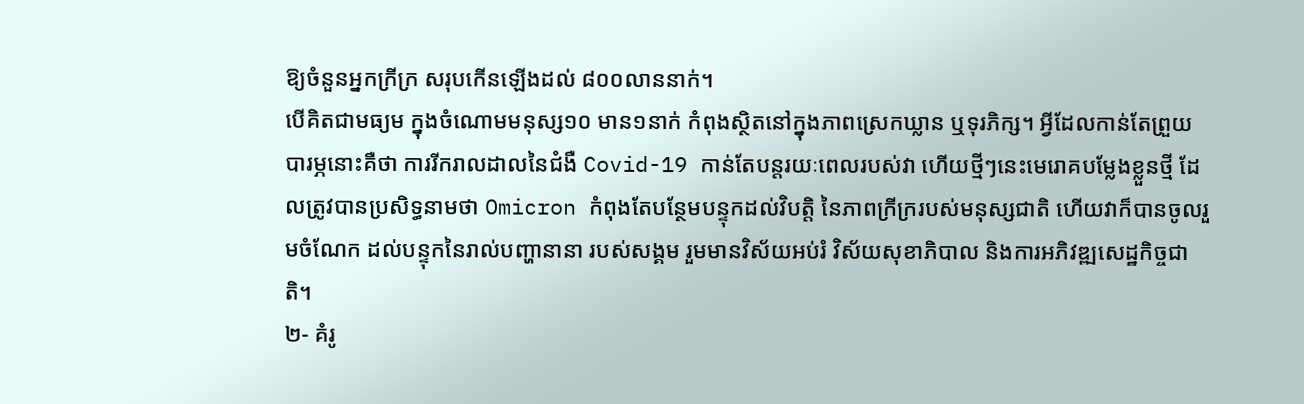ឱ្យចំនួនអ្នកក្រីក្រ សរុបកើនឡើងដល់ ៨០០លាននាក់។
បើគិតជាមធ្យម ក្នុងចំណោមមនុស្ស១០ មាន១នាក់ កំពុងស្ថិតនៅក្នុងភាពស្រេកឃ្លាន ឬទុរភិក្ស។ អ្វីដែលកាន់តែព្រួយបារម្ភនោះគឺថា ការរីករាលដាលនៃជំងឺ Covid-19 កាន់តែបន្តរយៈពេលរបស់វា ហើយថ្មីៗនេះមេរោគបម្លែងខ្លួនថ្មី ដែលត្រូវបានប្រសិទ្ធនាមថា Omicron កំពុងតែបន្ថែមបន្ទុកដល់វិបត្តិ នៃភាពក្រីក្ររបស់មនុស្សជាតិ ហើយវាក៏បានចូលរួមចំណែក ដល់បន្ទុកនៃរាល់បញ្ហានានា របស់សង្គម រួមមានវិស័យអប់រំ វិស័យសុខាភិបាល និងការអភិវឌ្ឍសេដ្ឋកិច្ចជាតិ។
២- គំរូ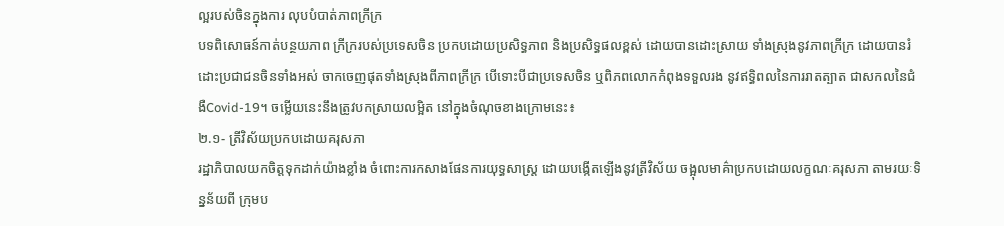ល្អរបស់ចិនក្នុងការ លុបបំបាត់ភាពក្រីក្រ
បទពិសោធន៍កាត់បន្ថយភាព ក្រីក្ររបស់ប្រទេសចិន ប្រកបដោយប្រសិទ្ធភាព និងប្រសិទ្ធផលខ្ពស់ ដោយបានដោះស្រាយ ទាំងស្រុងនូវភាពក្រីក្រ ដោយបានរំដោះប្រជាជនចិនទាំងអស់ ចាកចេញផុតទាំងស្រុងពីភាពក្រីក្រ បើទោះបីជាប្រទេសចិន ឬពិភពលោកកំពុងទទួលរង នូវឥទ្ធិពលនៃការរាតត្បាត ជាសកលនៃជំងឺCovid-19។ ចម្លើយនេះនឹងត្រូវបកស្រាយលម្អិត នៅក្នុងចំណុចខាងក្រោមនេះ៖
២.១- ត្រីវិស័យប្រកបដោយគរុសភា
រដ្ឋាភិបាលយកចិត្តទុកដាក់យ៉ាងខ្លាំង ចំពោះការកសាងផែនការយុទ្ធសាស្ត្រ ដោយបង្កើតឡើងនូវត្រីវិស័យ ចង្អុលមាគ៌ាប្រកបដោយលក្ខណៈគរុសភា តាមរយៈទិន្នន័យពី ក្រុមប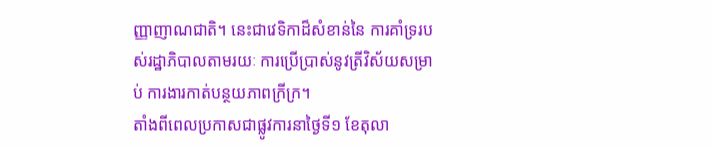ញ្ញាញាណជាតិ។ នេះជាវេទិកាដ៏សំខាន់នៃ ការគាំទ្ររបស់រដ្ឋាភិបាលតាមរយៈ ការប្រើប្រាស់នូវត្រីវិស័យសម្រាប់ ការងារកាត់បន្ថយភាពក្រីក្រ។
តាំងពីពេលប្រកាសជាផ្លូវការនាថ្ងៃទី១ ខែតុលា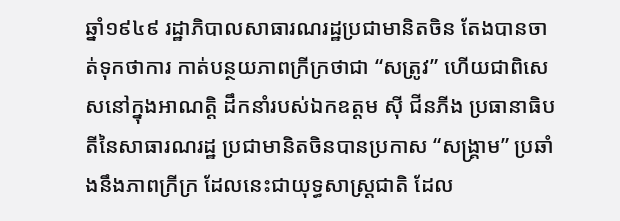ឆ្នាំ១៩៤៩ រដ្ឋាភិបាលសាធារណរដ្ឋប្រជាមានិតចិន តែងបានចាត់ទុកថាការ កាត់បន្ថយភាពក្រីក្រថាជា “សត្រូវ” ហើយជាពិសេសនៅក្នុងអាណត្តិ ដឹកនាំរបស់ឯកឧត្តម ស៊ី ជីនភីង ប្រធានាធិបតីនៃសាធារណរដ្ឋ ប្រជាមានិតចិនបានប្រកាស “សង្គ្រាម” ប្រឆាំងនឹងភាពក្រីក្រ ដែលនេះជាយុទ្ធសាស្រ្តជាតិ ដែល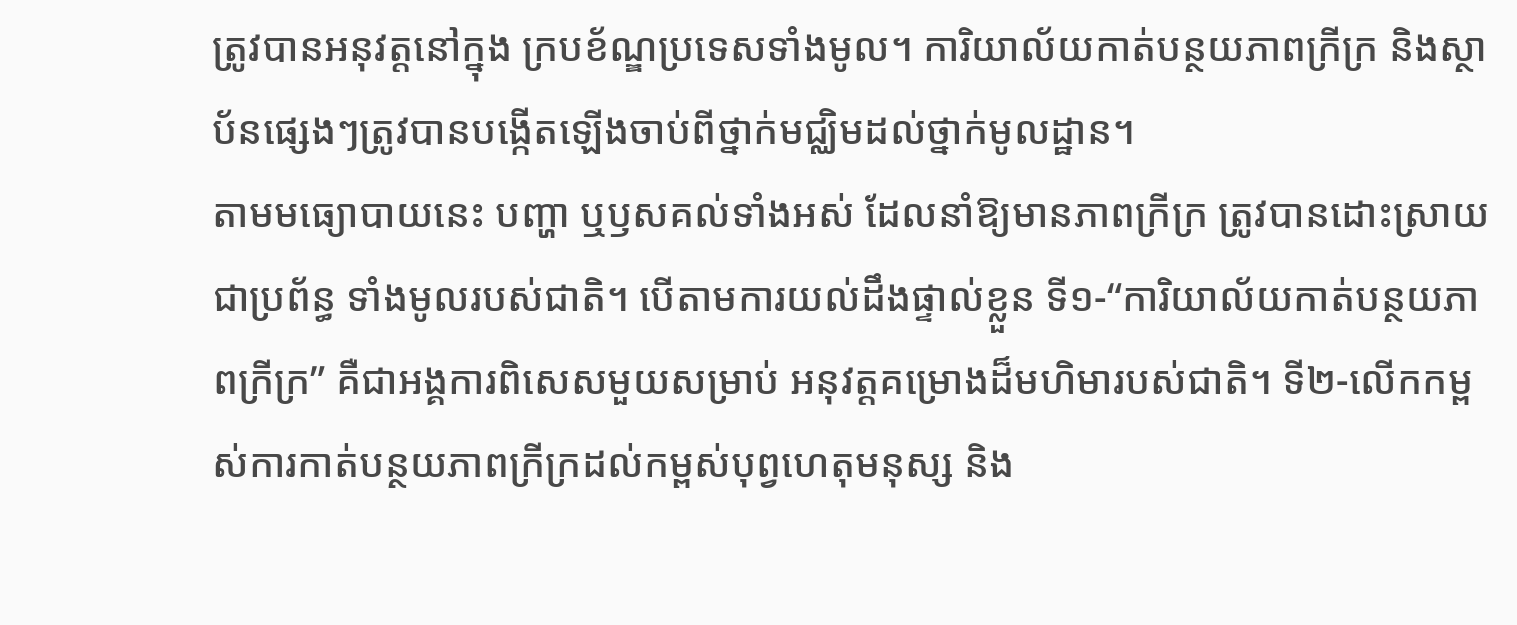ត្រូវបានអនុវត្តនៅក្នុង ក្របខ័ណ្ឌប្រទេសទាំងមូល។ ការិយាល័យកាត់បន្ថយភាពក្រីក្រ និងស្ថាប័នផ្សេងៗត្រូវបានបង្កើតឡើងចាប់ពីថ្នាក់មជ្ឈិមដល់ថ្នាក់មូលដ្ឋាន។
តាមមធ្យោបាយនេះ បញ្ហា ឬឫសគល់ទាំងអស់ ដែលនាំឱ្យមានភាពក្រីក្រ ត្រូវបានដោះស្រាយជាប្រព័ន្ធ ទាំងមូលរបស់ជាតិ។ បើតាមការយល់ដឹងផ្ទាល់ខ្លួន ទី១-“ការិយាល័យកាត់បន្ថយភាពក្រីក្រ” គឺជាអង្គការពិសេសមួយសម្រាប់ អនុវត្តគម្រោងដ៏មហិមារបស់ជាតិ។ ទី២-លើកកម្ពស់ការកាត់បន្ថយភាពក្រីក្រដល់កម្ពស់បុព្វហេតុមនុស្ស និង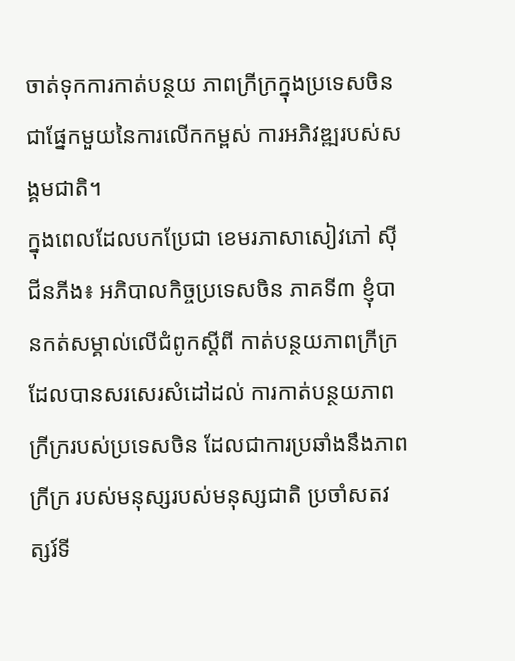ចាត់ទុកការកាត់បន្ថយ ភាពក្រីក្រក្នុងប្រទេសចិន ជាផ្នែកមួយនៃការលើកកម្ពស់ ការអភិវឌ្ឍរបស់សង្គមជាតិ។
ក្នុងពេលដែលបកប្រែជា ខេមរភាសាសៀវភៅ ស៊ី ជីនភីង៖ អភិបាលកិច្ចប្រទេសចិន ភាគទី៣ ខ្ញុំបានកត់សម្គាល់លើជំពូកស្តីពី កាត់បន្ថយភាពក្រីក្រ ដែលបានសរសេរសំដៅដល់ ការកាត់បន្ថយភាពក្រីក្ររបស់ប្រទេសចិន ដែលជាការប្រឆាំងនឹងភាពក្រីក្រ របស់មនុស្សរបស់មនុស្សជាតិ ប្រចាំសតវត្សរ៍ទី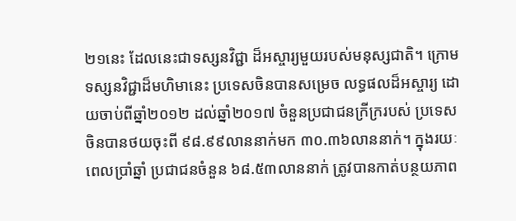២១នេះ ដែលនេះជាទស្សនវិជ្ជា ដ៏អស្ចារ្យមួយរបស់មនុស្សជាតិ។ ក្រោមទស្សនវិជ្ជាដ៏មហិមានេះ ប្រទេសចិនបានសម្រេច លទ្ធផលដ៏អស្ចារ្យ ដោយចាប់ពីឆ្នាំ២០១២ ដល់ឆ្នាំ២០១៧ ចំនួនប្រជាជនក្រីក្ររបស់ ប្រទេសចិនបានថយចុះពី ៩៨.៩៩លាននាក់មក ៣០.៣៦លាននាក់។ ក្នុងរយៈពេលប្រាំឆ្នាំ ប្រជាជនចំនួន ៦៨.៥៣លាននាក់ ត្រូវបានកាត់បន្ថយភាព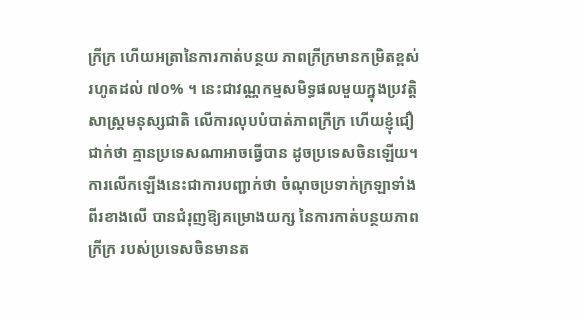ក្រីក្រ ហើយអត្រានៃការកាត់បន្ថយ ភាពក្រីក្រមានកម្រិតខ្ពស់រហូតដល់ ៧០% ។ នេះជាវណ្ណកម្មសមិទ្ធផលមួយក្នុងប្រវត្តិសាស្ត្រមនុស្សជាតិ លើការលុបបំបាត់ភាពក្រីក្រ ហើយខ្ញុំជឿជាក់ថា គ្មានប្រទេសណាអាចធ្វើបាន ដូចប្រទេសចិនឡើយ។
ការលើកឡើងនេះជាការបញ្ជាក់ថា ចំណុចប្រទាក់ក្រឡាទាំងពីរខាងលើ បានជំរុញឱ្យគម្រោងយក្ស នៃការកាត់បន្ថយភាពក្រីក្រ របស់ប្រទេសចិនមានត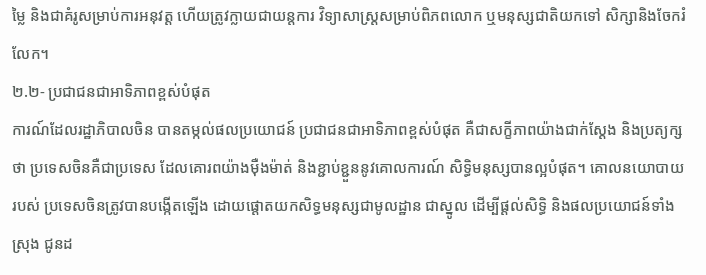ម្លៃ និងជាគំរូសម្រាប់ការអនុវត្ត ហើយត្រូវក្លាយជាយន្តការ វិទ្យាសាស្រ្តសម្រាប់ពិភពលោក ឬមនុស្សជាតិយកទៅ សិក្សានិងចែករំលែក។
២.២- ប្រជាជនជាអាទិភាពខ្ពស់បំផុត
ការណ៍ដែលរដ្ឋាភិបាលចិន បានតម្កល់ផលប្រយោជន៍ ប្រជាជនជាអាទិភាពខ្ពស់បំផុត គឺជាសក្ខីភាពយ៉ាងជាក់ស្តែង និងប្រត្យក្សថា ប្រទេសចិនគឺជាប្រទេស ដែលគោរពយ៉ាងម៉ឺងម៉ាត់ និងខ្ជាប់ខ្ជួននូវគោលការណ៍ សិទ្ធិមនុស្សបានល្អបំផុត។ គោលនយោបាយរបស់ ប្រទេសចិនត្រូវបានបង្កើតឡើង ដោយផ្តោតយកសិទ្ធមនុស្សជាមូលដ្ឋាន ជាស្នូល ដើម្បីផ្តល់សិទ្ធិ និងផលប្រយោជន៍ទាំងស្រុង ជូនដ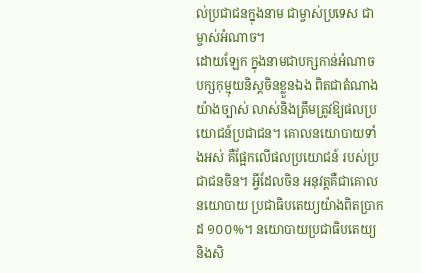ល់ប្រជាជនក្នុងនាម ជាម្ចាស់ប្រទេស ជាម្ចាស់អំណាច។
ដោយឡែក ក្នុងនាមជាបក្សកាន់អំណាច បក្សកុម្មុយនិស្តចិនខ្លួនឯង ពិតជាតំណាងយ៉ាងច្បាស់ លាស់និងត្រឹមត្រូវឱ្យផលប្រយោជន៍ប្រជាជន។ គោលនយោបាយទាំងអស់ គឺផ្អែកលើផលប្រយោជន៍ របស់ប្រជាជនចិន។ អ្វីដែលចិន អនុវត្តគឺជាគោលនយោបាយ ប្រជាធិបតេយ្យយ៉ាងពិតប្រាកដ ១០០%។ នយោបាយប្រជាធិបតេយ្យ និងសិ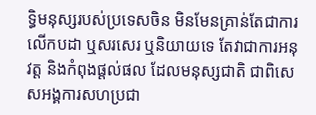ទ្ធិមនុស្សរបស់ប្រទេសចិន មិនមែនគ្រាន់តែជាការលើកបដា ឬសរសេរ ឬនិយាយទេ តែវាជាការអនុវត្ត និងកំពុងផ្តល់ផល ដែលមនុស្សជាតិ ជាពិសេសអង្គការសហប្រជា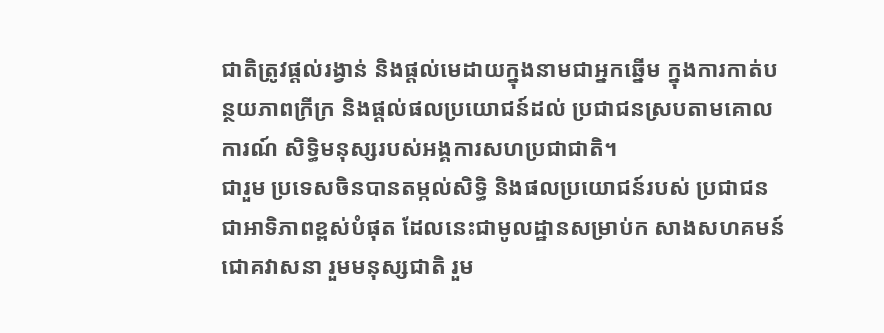ជាតិត្រូវផ្តល់រង្វាន់ និងផ្តល់មេដាយក្នុងនាមជាអ្នកឆ្នើម ក្នុងការកាត់បន្ថយភាពក្រីក្រ និងផ្តល់ផលប្រយោជន៍ដល់ ប្រជាជនស្របតាមគោលការណ៍ សិទ្ធិមនុស្សរបស់អង្គការសហប្រជាជាតិ។
ជារួម ប្រទេសចិនបានតម្កល់សិទ្ធិ និងផលប្រយោជន៍របស់ ប្រជាជនជាអាទិភាពខ្ពស់បំផុត ដែលនេះជាមូលដ្ឋានសម្រាប់ក សាងសហគមន៍ជោគវាសនា រួមមនុស្សជាតិ រួម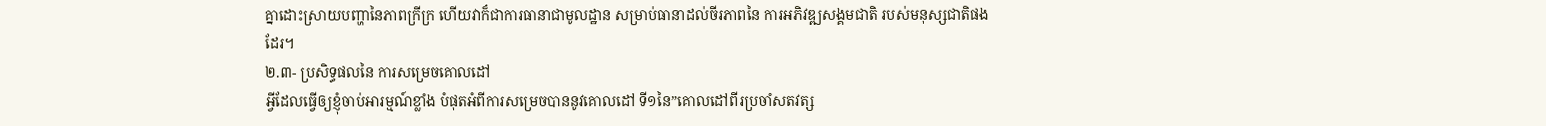គ្នាដោះស្រាយបញ្ហានៃភាពក្រីក្រ ហើយវាក៏ជាការធានាជាមូលដ្ឋាន សម្រាប់ធានាដល់ចីរភាពនៃ ការអភិវឌ្ឍសង្គមជាតិ របស់មនុស្សជាតិផងដែរ។
២.៣- ប្រសិទ្ធផលនៃ ការសម្រេចគោលដៅ
អ្វីដែលធ្វើឲ្យខ្ញុំចាប់អារម្មណ៍ខ្លាំង បំផុតអំពីការសម្រេចបាននូវគោលដៅ ទី១នៃ”គោលដៅពីរប្រចាំសតវត្ស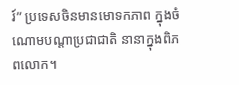រ៍” ប្រទេសចិនមានមោទកភាព ក្នុងចំណោមបណ្តាប្រជាជាតិ នានាក្នុងពិភពលោក។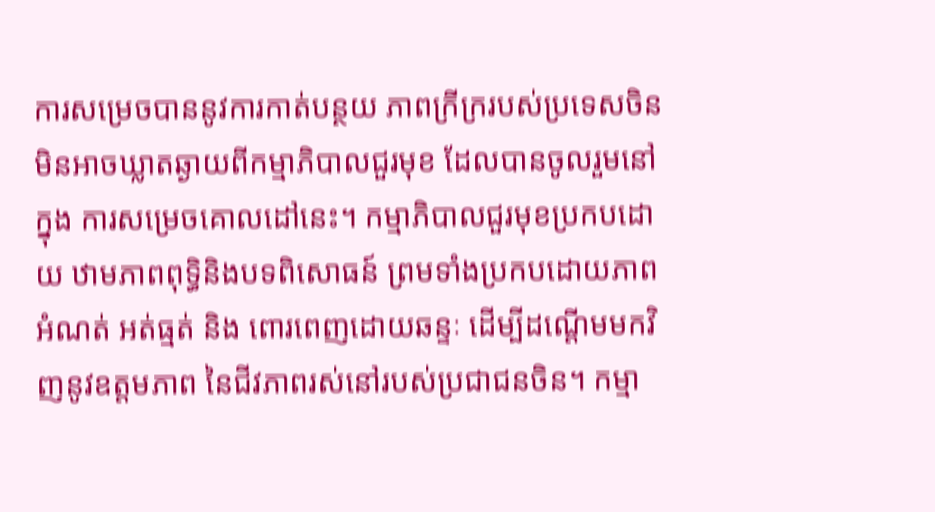ការសម្រេចបាននូវការកាត់បន្ថយ ភាពក្រីក្ររបស់ប្រទេសចិន មិនអាចឃ្លាតឆ្ងាយពីកម្មាភិបាលជួរមុខ ដែលបានចូលរួមនៅក្នុង ការសម្រេចគោលដៅនេះ។ កម្មាភិបាលជួរមុខប្រកបដោយ ឋាមភាពពុទ្ធិនិងបទពិសោធន៍ ព្រមទាំងប្រកបដោយភាពអំណត់ អត់ធ្មត់ និង ពោរពេញដោយឆន្ទៈ ដើម្បីដណ្តើមមកវិញនូវឧត្តមភាព នៃជីវភាពរស់នៅរបស់ប្រជាជនចិន។ កម្មា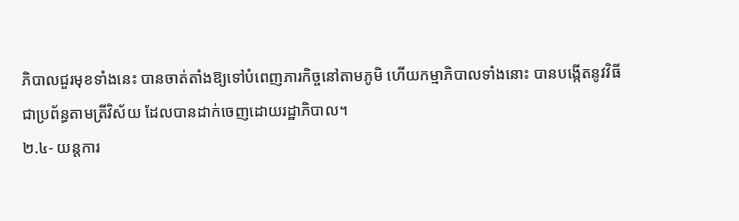ភិបាលជួរមុខទាំងនេះ បានចាត់តាំងឱ្យទៅបំពេញភារកិច្ចនៅតាមភូមិ ហើយកម្មាភិបាលទាំងនោះ បានបង្កើតនូវវិធីជាប្រព័ន្ធតាមត្រីវិស័យ ដែលបានដាក់ចេញដោយរដ្ឋាភិបាល។
២.៤- យន្តការ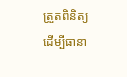ត្រួតពិនិត្យ
ដើម្បីធានា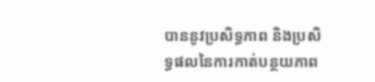បាននូវប្រសិទ្ធភាព និងប្រសិទ្ធផលនៃការកាត់បន្ថយភាព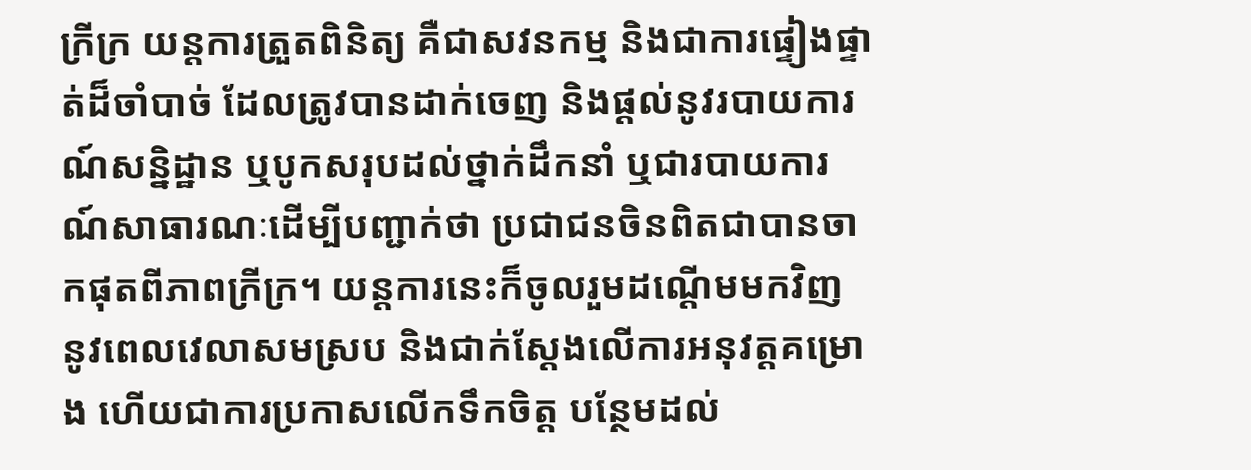ក្រីក្រ យន្តការត្រួតពិនិត្យ គឺជាសវនកម្ម និងជាការផ្ទៀងផ្ទាត់ដ៏ចាំបាច់ ដែលត្រូវបានដាក់ចេញ និងផ្តល់នូវរបាយការណ៍សន្និដ្ឋាន ឬបូកសរុបដល់ថ្នាក់ដឹកនាំ ឬជារបាយការណ៍សាធារណៈដើម្បីបញ្ជាក់ថា ប្រជាជនចិនពិតជាបានចាកផុតពីភាពក្រីក្រ។ យន្តការនេះក៏ចូលរួមដណ្តើមមកវិញ នូវពេលវេលាសមស្រប និងជាក់ស្តែងលើការអនុវត្តគម្រោង ហើយជាការប្រកាសលើកទឹកចិត្ត បន្ថែមដល់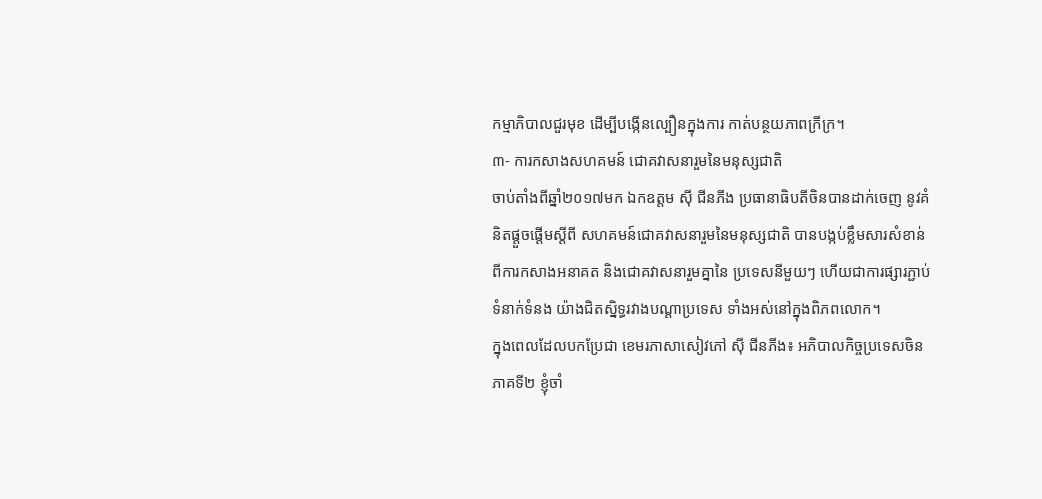កម្មាភិបាលជួរមុខ ដើម្បីបង្កើនល្បឿនក្នុងការ កាត់បន្ថយភាពក្រីក្រ។
៣- ការកសាងសហគមន៍ ជោគវាសនារួមនៃមនុស្សជាតិ
ចាប់តាំងពីឆ្នាំ២០១៧មក ឯកឧត្តម ស៊ី ជីនភីង ប្រធានាធិបតីចិនបានដាក់ចេញ នូវគំនិតផ្តួចផ្តើមស្តីពី សហគមន៍ជោគវាសនារួមនៃមនុស្សជាតិ បានបង្កប់ខ្លឹមសារសំខាន់ ពីការកសាងអនាគត និងជោគវាសនារួមគ្នានៃ ប្រទេសនីមួយៗ ហើយជាការផ្សារភ្ជាប់ទំនាក់ទំនង យ៉ាងជិតស្និទ្ធរវាងបណ្តាប្រទេស ទាំងអស់នៅក្នុងពិភពលោក។
ក្នុងពេលដែលបកប្រែជា ខេមរភាសាសៀវភៅ ស៊ី ជីនភីង៖ អភិបាលកិច្ចប្រទេសចិន ភាគទី២ ខ្ញុំចាំ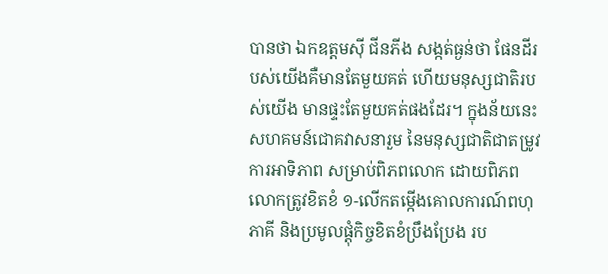បានថា ឯកឧត្តមស៊ី ជីនភីង សង្កត់ធ្ងន់ថា ផែនដីរបស់យើងគឺមានតែមួយគត់ ហើយមនុស្សជាតិរបស់យើង មានផ្ទះតែមួយគត់ផងដែរ។ ក្នុងន័យនេះ សហគមន៍ជោគវាសនារួម នៃមនុស្សជាតិជាតម្រូវការអាទិភាព សម្រាប់ពិភពលោក ដោយពិភពលោកត្រូវខិតខំ ១-លើកតម្កើងគោលការណ៍ពហុភាគី និងប្រមូលផ្តុំកិច្ចខិតខំប្រឹងប្រែង រប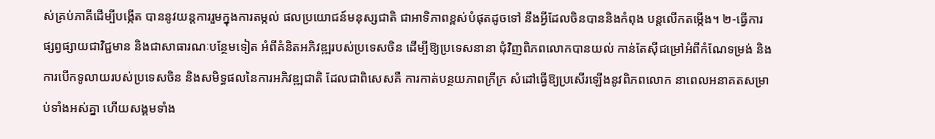ស់គ្រប់ភាគីដើម្បីបង្កើត បាននូវយន្តការរួមក្នុងការតម្កល់ ផលប្រយោជន៍មនុស្សជាតិ ជាអាទិភាពខ្ពស់បំផុតដូចទៅ នឹងអ្វីដែលចិនបាននិងកំពុង បន្តលើកតម្កើង។ ២-ធ្វើការផ្សព្វផ្សាយជាវិជ្ជមាន និងជាសាធារណៈបន្ថែមទៀត អំពីគំនិតអភិវឌ្ឍរបស់ប្រទេសចិន ដើម្បីឱ្យប្រទេសនានា ជុំវិញពិភពលោកបានយល់ កាន់តែស៊ីជម្រៅអំពីកំណែទម្រង់ និងការបើកទូលាយរបស់ប្រទេសចិន និងសមិទ្ធផលនៃការអភិវឌ្ឍជាតិ ដែលជាពិសេសគឺ ការកាត់បន្ថយភាពក្រីក្រ សំដៅធ្វើឱ្យប្រសើរឡើងនូវពិភពលោក នាពេលអនាគតសម្រាប់ទាំងអស់គ្នា ហើយសង្គមទាំង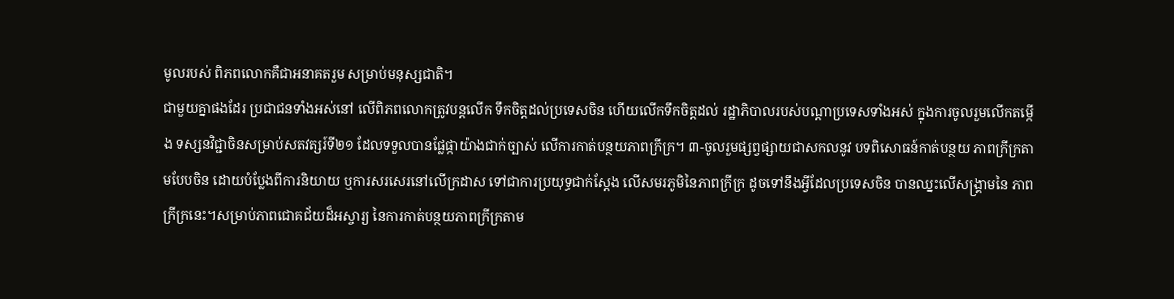មូលរបស់ ពិភពលោកគឺជាអនាគតរួម សម្រាប់មនុស្សជាតិ។
ជាមួយគ្នាផងដែរ ប្រជាជនទាំងអស់នៅ លើពិភពលោកត្រូវបន្តលើក ទឹកចិត្តដល់ប្រទេសចិន ហើយលើកទឹកចិត្តដល់ រដ្ឋាភិបាលរបស់បណ្តាប្រទេសទាំងអស់ ក្នុងការចូលរួមលើកតម្កើង ទស្សនវិជ្ជាចិនសម្រាប់សតវត្សរ៍ទី២១ ដែលទទួលបានផ្លែផ្កាយ៉ាងជាក់ច្បាស់ លើការកាត់បន្ថយភាពក្រីក្រ។ ៣-ចូលរួមផ្សព្វផ្សាយជាសកលនូវ បទពិសោធន៍កាត់បន្ថយ ភាពក្រីក្រតាមបែបចិន ដោយបំប្លែងពីការនិយាយ ឬការសរសេរនៅលើក្រដាស ទៅជាការប្រយុទ្ធជាក់ស្តែង លើសមរភូមិនៃភាពក្រីក្រ ដូចទៅនឹងអ្វីដែលប្រទេសចិន បានឈ្នះលើសង្គ្រាមនៃ ភាពក្រីក្រនេះ។សម្រាប់ភាពជោគជ័យដ៏អស្ចារ្យ នៃការកាត់បន្ថយភាពក្រីក្រតាម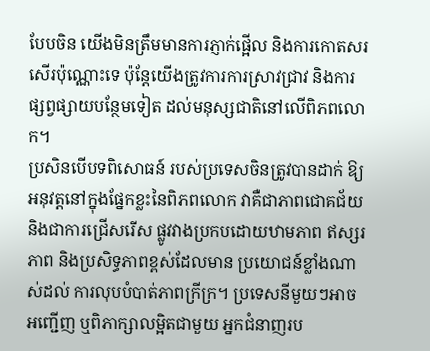បែបចិន យើងមិនត្រឹមមានការភ្ញាក់ផ្អើល និងការកោតសរសើរប៉ុណ្ណោះទេ ប៉ុន្តែយើងត្រូវការការស្រាវជ្រាវ និងការផ្សព្វផ្សាយបន្ថែមទៀត ដល់មនុស្សជាតិនៅលើពិភពលោក។
ប្រសិនបើបទពិសោធន៍ របស់ប្រទេសចិនត្រូវបានដាក់ ឱ្យអនុវត្តនៅក្នុងផ្នែកខ្លះនៃពិភពលោក វាគឺជាភាពជោគជ័យ និងជាការជ្រើសរើស ផ្លូវវាងប្រកបដោយឋាមភាព ឥស្សរភាព និងប្រសិទ្ធភាពខ្ពស់ដែលមាន ប្រយោជន៍ខ្លាំងណាស់ដល់ ការលុបបំបាត់ភាពក្រីក្រ។ ប្រទេសនីមួយៗអាចអញ្ជើញ ឬពិភាក្សាលម្អិតជាមួយ អ្នកជំនាញរប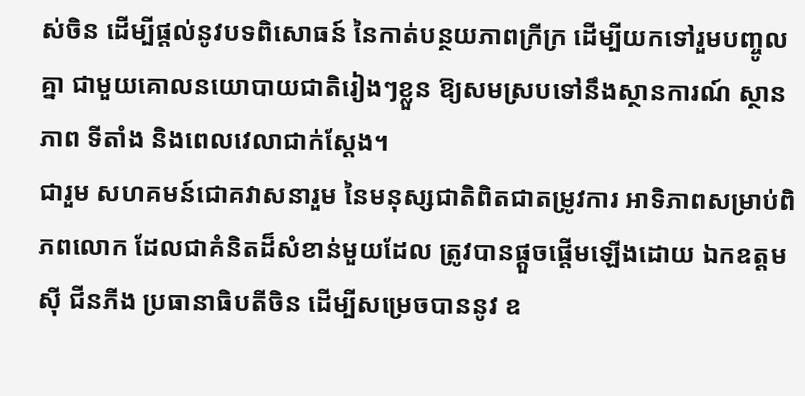ស់ចិន ដើម្បីផ្តល់នូវបទពិសោធន៍ នៃកាត់បន្ថយភាពក្រីក្រ ដើម្បីយកទៅរួមបញ្ចូលគ្នា ជាមួយគោលនយោបាយជាតិរៀងៗខ្លួន ឱ្យសមស្របទៅនឹងស្ថានការណ៍ ស្ថានភាព ទីតាំង និងពេលវេលាជាក់ស្តែង។
ជារួម សហគមន៍ជោគវាសនារួម នៃមនុស្សជាតិពិតជាតម្រូវការ អាទិភាពសម្រាប់ពិភពលោក ដែលជាគំនិតដ៏សំខាន់មួយដែល ត្រូវបានផ្តួចផ្តើមឡើងដោយ ឯកឧត្តម ស៊ី ជីនភីង ប្រធានាធិបតីចិន ដើម្បីសម្រេចបាននូវ ឧ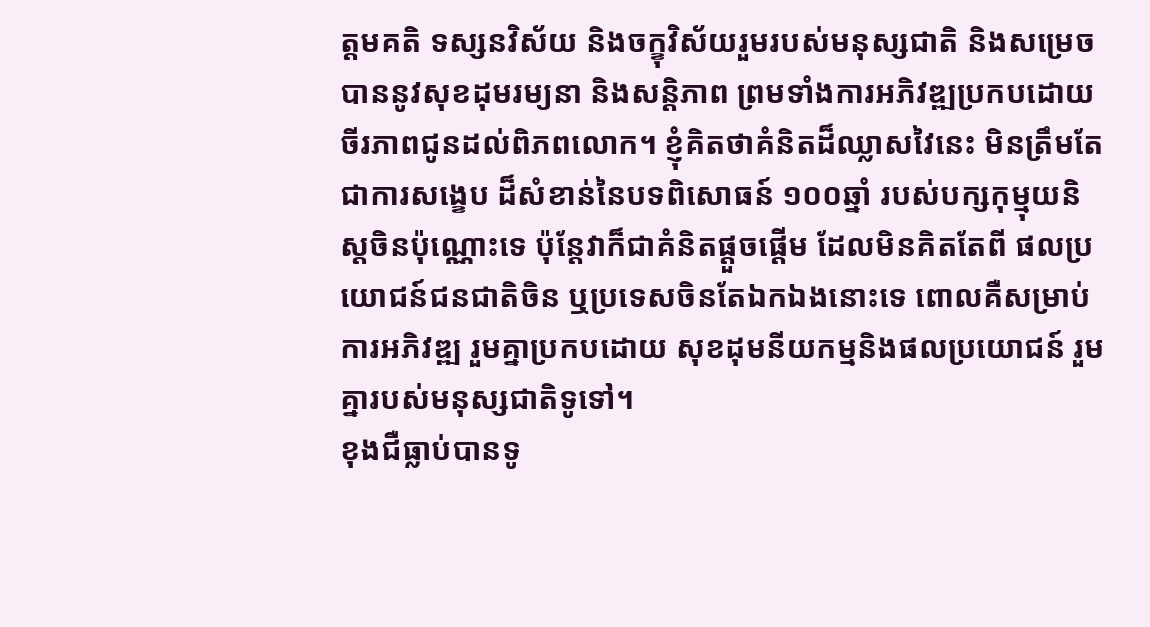ត្តមគតិ ទស្សនវិស័យ និងចក្ខុវិស័យរួមរបស់មនុស្សជាតិ និងសម្រេចបាននូវសុខដុមរម្យនា និងសន្តិភាព ព្រមទាំងការអភិវឌ្ឍប្រកបដោយ ចីរភាពជូនដល់ពិភពលោក។ ខ្ញុំគិតថាគំនិតដ៏ឈ្លាសវៃនេះ មិនត្រឹមតែជាការសង្ខេប ដ៏សំខាន់នៃបទពិសោធន៍ ១០០ឆ្នាំ របស់បក្សកុម្មុយនិស្តចិនប៉ុណ្ណោះទេ ប៉ុន្តែវាក៏ជាគំនិតផ្តួចផ្តើម ដែលមិនគិតតែពី ផលប្រយោជន៍ជនជាតិចិន ឬប្រទេសចិនតែឯកឯងនោះទេ ពោលគឺសម្រាប់ការអភិវឌ្ឍ រួមគ្នាប្រកបដោយ សុខដុមនីយកម្មនិងផលប្រយោជន៍ រួមគ្នារបស់មនុស្សជាតិទូទៅ។
ខុងជឺធ្លាប់បានទូ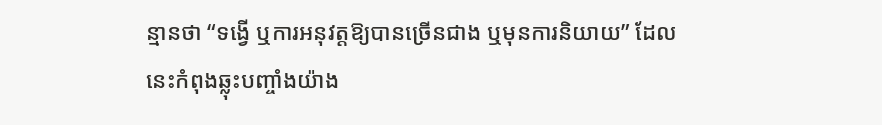ន្មានថា “ទង្វើ ឬការអនុវត្តឱ្យបានច្រើនជាង ឬមុនការនិយាយ” ដែលនេះកំពុងឆ្លុះបញ្ចាំងយ៉ាង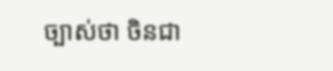ច្បាស់ថា ចិនជា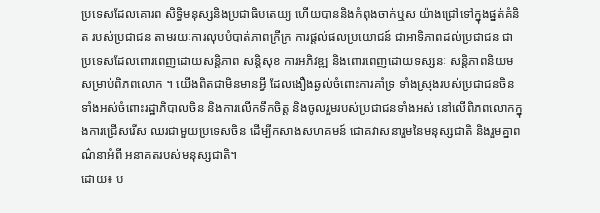ប្រទេសដែលគោរព សិទ្ធិមនុស្សនិងប្រជាធិបតេយ្យ ហើយបាននិងកំពុងចាក់ឬស យ៉ាងជ្រៅទៅក្នុងផ្នត់គំនិត របស់ប្រជាជន តាមរយៈការលុបបំបាត់ភាពក្រីក្រ ការផ្តល់ផលប្រយោជន៍ ជាអាទិភាពដល់ប្រជាជន ជាប្រទេសដែលពោរពេញដោយសន្តិភាព សន្តិសុខ ការអភិវឌ្ឍ និងពោរពេញដោយទស្សនៈ សន្តិភាពនិយមសម្រាប់ពិភពលោក ។ យើងពិតជាមិនមានអ្វី ដែលងឿងឆ្ងល់ចំពោះការគាំទ្រ ទាំងស្រុងរបស់ប្រជាជនចិន ទាំងអស់ចំពោះរដ្ឋាភិបាលចិន និងការលើកទឹកចិត្ត និងចូលរួមរបស់ប្រជាជនទាំងអស់ នៅលើពិភពលោកក្នុងការជ្រើសរើស ឈរជាមួយប្រទេសចិន ដើម្បីកសាងសហគមន៍ ជោគវាសនារួមនៃមនុស្សជាតិ និងរួមគ្នាពណ៌នាអំពី អនាគតរបស់មនុស្សជាតិ។
ដោយ៖ ប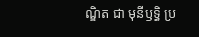ណ្ឌិត ជា មុនីឫទ្ធិ ប្រ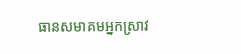ធានសមាគមអ្នកស្រាវ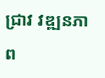ជ្រាវ វឌ្ឍនភាព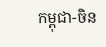កម្ពុជា-ចិន